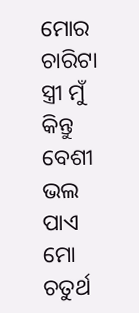ମୋର ଚାରିଟା ସ୍ତ୍ରୀ ମୁଁ କିନ୍ତୁ ବେଶୀ ଭଲ ପାଏ ମୋ ଚତୁର୍ଥ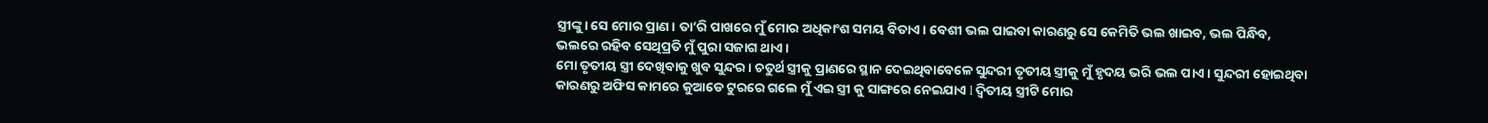ସ୍ତ୍ରୀଙ୍କୁ। ସେ ମୋର ପ୍ରାଣ । ତା’ରି ପାଖରେ ମୁଁ ମୋର ଅଧିକାଂଶ ସମୟ ବିତାଏ । ବେଶୀ ଭଲ ପାଇବା କାରଣରୁ ସେ କେମିତି ଭଲ ଖାଇବ, ଭଲ ପିନ୍ଧିବ, ଭଲରେ ରହିବ ସେଥିପ୍ରତି ମୁଁ ପୁରା ସଜାଗ ଥାଏ ।
ମୋ ତୃତୀୟ ସ୍ତ୍ରୀ ଦେଖିବାକୁ ଖୁବ ସୁନ୍ଦର । ଚତୁର୍ଥ ସ୍ତ୍ରୀକୁ ପ୍ରାଣରେ ସ୍ଥାନ ଦେଇଥିବାବେଳେ ସୁନ୍ଦରୀ ତୃତୀୟ ସ୍ତ୍ରୀକୁ ମୁଁ ହୃଦୟ ଭରି ଭଲ ପାଏ । ସୁନ୍ଦରୀ ହୋଇଥିବା କାରଣରୁ ଅଫିସ କାମରେ କୁଆଡେ ଟୁରରେ ଗଲେ ମୁଁ ଏଇ ସ୍ତ୍ରୀ କୁ ସାଙ୍ଗରେ ନେଇଯାଏ l ଦ୍ୱିତୀୟ ସ୍ତ୍ରୀଟି ମୋର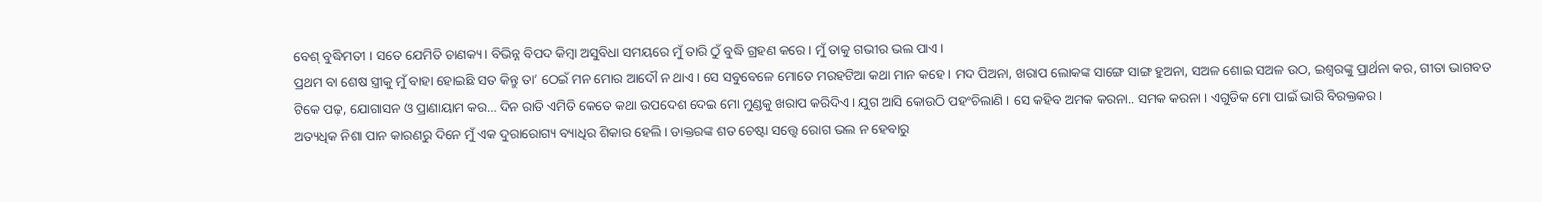ବେଶ୍ ବୁଦ୍ଧିମତୀ । ସତେ ଯେମିତି ଚାଣକ୍ୟ। ବିଭିନ୍ନ ବିପଦ କିମ୍ବା ଅସୁବିଧା ସମୟରେ ମୁଁ ତାରି ଠୁଁ ବୁଦ୍ଧି ଗ୍ରହଣ କରେ । ମୁଁ ତାକୁ ଗଭୀର ଭଲ ପାଏ ।
ପ୍ରଥମ ବା ଶେଷ ସ୍ତ୍ରୀକୁ ମୁଁ ବାହା ହୋଇଛି ସତ କିନ୍ତୁ ତା’ ଠେଇଁ ମନ ମୋର ଆଦୌ ନ ଥାଏ। ସେ ସବୁବେଳେ ମୋତେ ମରହଟିଆ କଥା ମାନ କହେ । ମଦ ପିଅନା, ଖରାପ ଲୋକଙ୍କ ସାଙ୍ଗେ ସାଙ୍ଗ ହୁଅନା, ସଅଳ ଶୋଇ ସଅଳ ଉଠ, ଇଶ୍ବରଙ୍କୁ ପ୍ରାର୍ଥନା କର, ଗୀତା ଭାଗବତ ଟିକେ ପଢ଼, ଯୋଗାସନ ଓ ପ୍ରାଣାୟାମ କର… ଦିନ ରାତି ଏମିତି କେତେ କଥା ଉପଦେଶ ଦେଇ ମୋ ମୁଣ୍ଡକୁ ଖରାପ କରିଦିଏ । ଯୁଗ ଆସି କୋଉଠି ପହଂଚିଲାଣି । ସେ କହିବ ଅମକ କରନା.. ସମକ କରନା । ଏଗୁଡିକ ମୋ ପାଇଁ ଭାରି ବିରକ୍ତକର ।
ଅତ୍ୟଧିକ ନିଶା ପାନ କାରଣରୁ ଦିନେ ମୁଁ ଏକ ଦୁରାରୋଗ୍ୟ ବ୍ୟାଧିର ଶିକାର ହେଲି । ଡାକ୍ତରଙ୍କ ଶତ ଚେଷ୍ଟା ସତ୍ତ୍ୱେ ରୋଗ ଭଲ ନ ହେବାରୁ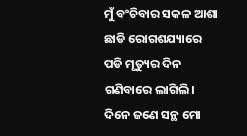ମୁଁ ବଂଚିବାର ସକଳ ଆଶା ଛାଡି ରୋଗଶଯ୍ୟାରେ ପଡି ମୃତ୍ୟୁର ଦିନ ଗଣିବାରେ ଲାଗିଲି। ଦିନେ ଜଣେ ସନ୍ଥ ମୋ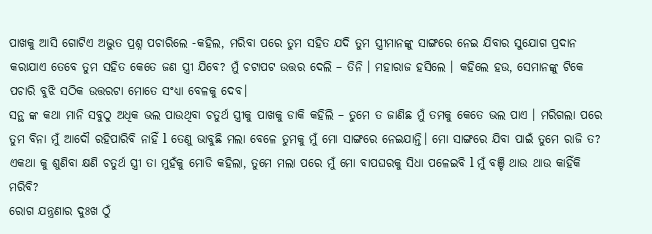ପାଖକୁ ଆସି ଗୋଟିଏ ଅଦ୍ଭୁତ ପ୍ରଶ୍ନ ପଚାରିଲେ -କହିଲ, ମରିବା ପରେ ତୁମ ସହିତ ଯଦି ତୁମ ସ୍ତ୍ରୀମାନଙ୍କୁ ସାଙ୍ଗରେ ନେଇ ଯିବାର ସୁଯୋଗ ପ୍ରଦାନ କରାଯାଏ ତେବେ ତୁମ ସହିତ କେତେ ଜଣ ସ୍ତ୍ରୀ ଯିବେ? ମୁଁ ଚଟାପଟ ଉତ୍ତର ଦେଲି – ତିନି । ମହାରାଜ ହସିଲେ । କହିଲେ ହଉ, ସେମାନଙ୍କୁ ଟିକେ ପଚାରି ବୁଝି ସଠିକ ଉତ୍ତରଟା ମୋତେ ସଂଧ୍ୟା ବେଳକୁ ଦେବ।
ସନ୍ଥ ଙ୍କ କଥା ମାନି ସବୁଠୁ ଅଧିକ ଭଲ ପାଉଥିବା ଚତୁର୍ଥ ସ୍ତ୍ରୀକୁ ପାଖକୁ ଡାକି କହିଲି – ତୁମେ ତ ଜାଣିଛ ମୁଁ ତମକୁ କେତେ ଭଲ ପାଏ । ମରିଗଲା ପରେ ତୁମ ବିନା ମୁଁ ଆଦୌ ରହିପାରିବି ନାହିଁ l ତେଣୁ ଭାବୁଛି ମଲା ବେଳେ ତୁମକୁ ମୁଁ ମୋ ସାଙ୍ଗରେ ନେଇଯାନ୍ତି। ମୋ ସାଙ୍ଗରେ ଯିବା ପାଇଁ ତୁମେ ରାଜି ତ? ଏକଥା କୁ ଶୁଣିବା କ୍ଷଣି ଚତୁର୍ଥ ସ୍ତ୍ରୀ ତା ମୁହଁକୁ ମୋଡି କହିଲା, ତୁମେ ମଲା ପରେ ମୁଁ ମୋ ବାପଘରକୁ ସିଧା ପଳେଇବି l ମୁଁ ବଞ୍ଚି ଥାଉ ଥାଉ କାହିଁକି ମରିବି?
ରୋଗ ଯନ୍ତ୍ରଣାର ଦୁଃଖ ଠୁଁ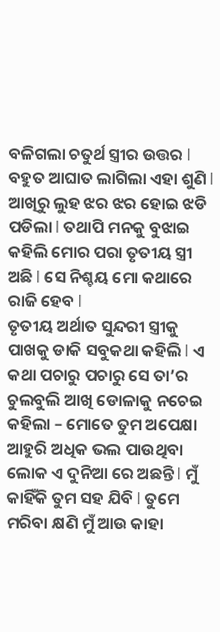ବଳିଗଲା ଚତୁର୍ଥ ସ୍ତ୍ରୀର ଉତ୍ତର l ବହୁତ ଆଘାତ ଲାଗିଲା ଏହା ଶୁଣି l ଆଖିରୁ ଲୁହ ଝର ଝର ହୋଇ ଝଡି ପଡିଲା l ତଥାପି ମନକୁ ବୁଝାଇ କହିଲି ମୋର ପରା ତୃତୀୟ ସ୍ତ୍ରୀ ଅଛି l ସେ ନିଶ୍ଚୟ ମୋ କଥାରେ ରାଜି ହେବ l
ତୃତୀୟ ଅର୍ଥାତ ସୁନ୍ଦରୀ ସ୍ତ୍ରୀକୁ ପାଖକୁ ଡାକି ସବୁକଥା କହିଲି l ଏ କଥା ପଚାରୁ ପଚାରୁ ସେ ତା’ର ଚୁଲବୁଲି ଆଖି ଡୋଳାକୁ ନଚେଇ କହିଲା – ମୋତେ ତୁମ ଅପେକ୍ଷା ଆହୁରି ଅଧିକ ଭଲ ପାଉଥିବା ଲୋକ ଏ ଦୁନିଆ ରେ ଅଛନ୍ତି l ମୁଁ କାହିଁକି ତୁମ ସହ ଯିବି l ତୁମେ ମରିବା କ୍ଷଣି ମୁଁ ଆଉ କାହା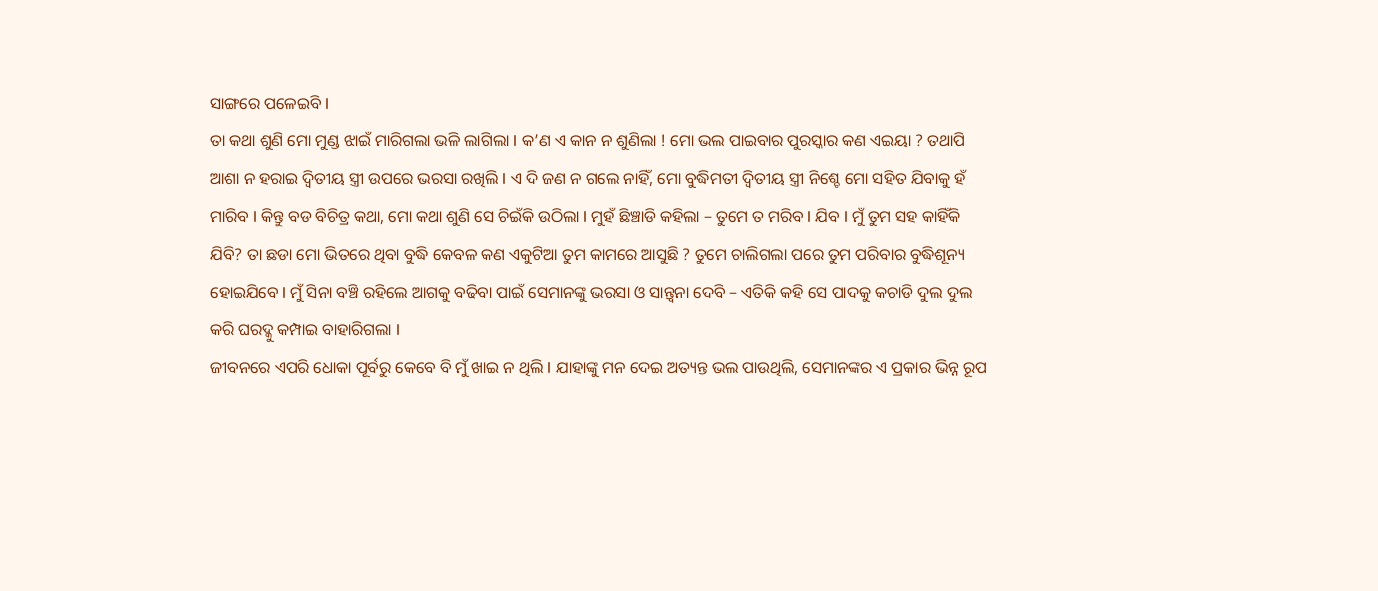ସାଙ୍ଗରେ ପଳେଇବି l
ତା କଥା ଶୁଣି ମୋ ମୁଣ୍ଡ ଝାଇଁ ମାରିଗଲା ଭଳି ଲାଗିଲା l କ’ଣ ଏ କାନ ନ ଶୁଣିଲା ! ମୋ ଭଲ ପାଇବାର ପୁରସ୍କାର କଣ ଏଇୟା ? ତଥାପି ଆଶା ନ ହରାଇ ଦ୍ୱିତୀୟ ସ୍ତ୍ରୀ ଉପରେ ଭରସା ରଖିଲି l ଏ ଦି ଜଣ ନ ଗଲେ ନାହିଁ, ମୋ ବୁଦ୍ଧିମତୀ ଦ୍ୱିତୀୟ ସ୍ତ୍ରୀ ନିଶ୍ଚେ ମୋ ସହିତ ଯିବାକୁ ହଁ ମାରିବ l କିନ୍ତୁ ବଡ ବିଚିତ୍ର କଥା, ମୋ କଥା ଶୁଣି ସେ ଚିଇଁକି ଉଠିଲା l ମୁହଁ ଛିଞ୍ଚାଡି କହିଲା – ତୁମେ ତ ମରିବ l ଯିବ l ମୁଁ ତୁମ ସହ କାହିଁକି ଯିବି? ତା ଛଡା ମୋ ଭିତରେ ଥିବା ବୁଦ୍ଧି କେବଳ କଣ ଏକୁଟିଆ ତୁମ କାମରେ ଆସୁଛି ? ତୁମେ ଚାଲିଗଲା ପରେ ତୁମ ପରିବାର ବୁଦ୍ଧିଶୂନ୍ୟ ହୋଇଯିବେ l ମୁଁ ସିନା ବଞ୍ଚି ରହିଲେ ଆଗକୁ ବଢିବା ପାଇଁ ସେମାନଙ୍କୁ ଭରସା ଓ ସାନ୍ତ୍ୱନା ଦେବି – ଏତିକି କହି ସେ ପାଦକୁ କଚାଡି ଦୁଲ ଦୁଲ କରି ଘରଦ୍କୁ କମ୍ପାଇ ବାହାରିଗଲା l
ଜୀବନରେ ଏପରି ଧୋକା ପୂର୍ବରୁ କେବେ ବି ମୁଁ ଖାଇ ନ ଥିଲି l ଯାହାଙ୍କୁ ମନ ଦେଇ ଅତ୍ୟନ୍ତ ଭଲ ପାଉଥିଲି, ସେମାନଙ୍କର ଏ ପ୍ରକାର ଭିନ୍ନ ରୂପ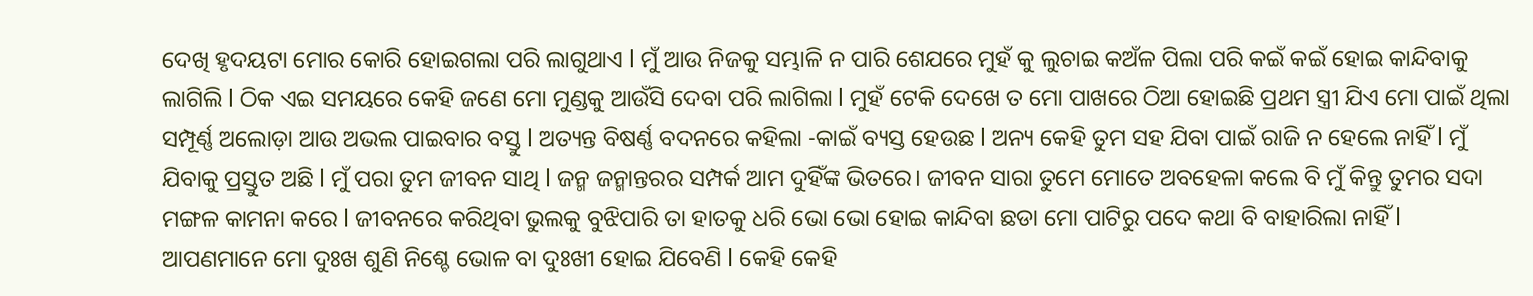ଦେଖି ହୃଦୟଟା ମୋର କୋରି ହୋଇଗଲା ପରି ଲାଗୁଥାଏ l ମୁଁ ଆଉ ନିଜକୁ ସମ୍ଭାଳି ନ ପାରି ଶେଯରେ ମୁହଁ କୁ ଲୁଚାଇ କଅଁଳ ପିଲା ପରି କଇଁ କଇଁ ହୋଇ କାନ୍ଦିବାକୁ ଲାଗିଲି l ଠିକ ଏଇ ସମୟରେ କେହି ଜଣେ ମୋ ମୁଣ୍ଡକୁ ଆଉଁସି ଦେବା ପରି ଲାଗିଲା l ମୁହଁ ଟେକି ଦେଖେ ତ ମୋ ପାଖରେ ଠିଆ ହୋଇଛି ପ୍ରଥମ ସ୍ତ୍ରୀ ଯିଏ ମୋ ପାଇଁ ଥିଲା ସମ୍ପୂର୍ଣ୍ଣ ଅଲୋଡ଼ା ଆଉ ଅଭଲ ପାଇବାର ବସ୍ତୁ l ଅତ୍ୟନ୍ତ ବିଷର୍ଣ୍ଣ ବଦନରେ କହିଲା -କାଇଁ ବ୍ୟସ୍ତ ହେଉଛ l ଅନ୍ୟ କେହି ତୁମ ସହ ଯିବା ପାଇଁ ରାଜି ନ ହେଲେ ନାହିଁ l ମୁଁ ଯିବାକୁ ପ୍ରସ୍ତୁତ ଅଛି l ମୁଁ ପରା ତୁମ ଜୀବନ ସାଥି l ଜନ୍ମ ଜନ୍ମାନ୍ତରର ସମ୍ପର୍କ ଆମ ଦୁହିଁଙ୍କ ଭିତରେ। ଜୀବନ ସାରା ତୁମେ ମୋତେ ଅବହେଳା କଲେ ବି ମୁଁ କିନ୍ତୁ ତୁମର ସଦା ମଙ୍ଗଳ କାମନା କରେ l ଜୀବନରେ କରିଥିବା ଭୁଲକୁ ବୁଝିପାରି ତା ହାତକୁ ଧରି ଭୋ ଭୋ ହୋଇ କାନ୍ଦିବା ଛଡା ମୋ ପାଟିରୁ ପଦେ କଥା ବି ବାହାରିଲା ନାହିଁ l
ଆପଣମାନେ ମୋ ଦୁଃଖ ଶୁଣି ନିଶ୍ଚେ ଭୋଳ ବା ଦୁଃଖୀ ହୋଇ ଯିବେଣି l କେହି କେହି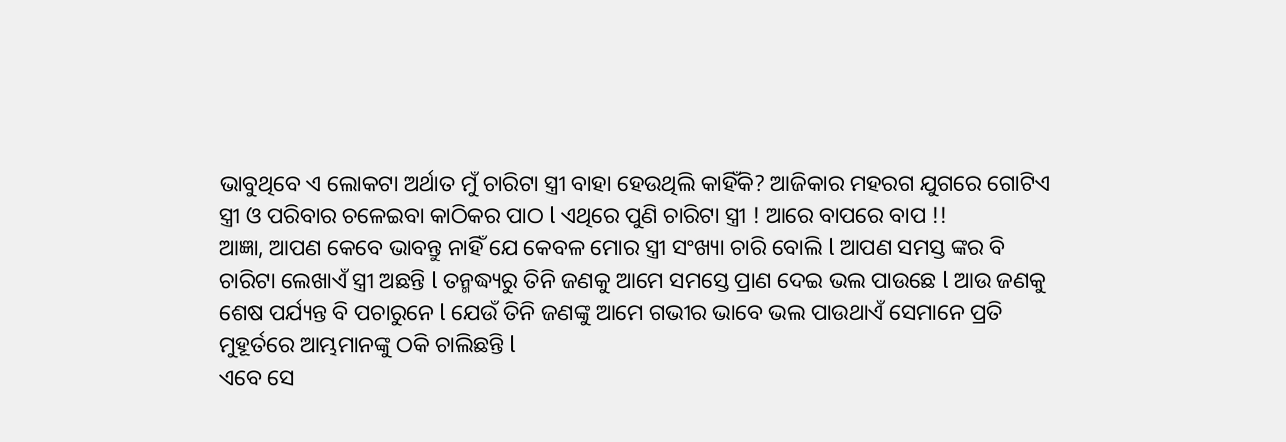ଭାବୁଥିବେ ଏ ଲୋକଟା ଅର୍ଥାତ ମୁଁ ଚାରିଟା ସ୍ତ୍ରୀ ବାହା ହେଉଥିଲି କାହିଁକି? ଆଜିକାର ମହରଗ ଯୁଗରେ ଗୋଟିଏ ସ୍ତ୍ରୀ ଓ ପରିବାର ଚଳେଇବା କାଠିକର ପାଠ l ଏଥିରେ ପୁଣି ଚାରିଟା ସ୍ତ୍ରୀ ! ଆରେ ବାପରେ ବାପ !!
ଆଜ୍ଞା, ଆପଣ କେବେ ଭାବନ୍ତୁ ନାହିଁ ଯେ କେବଳ ମୋର ସ୍ତ୍ରୀ ସଂଖ୍ୟା ଚାରି ବୋଲି l ଆପଣ ସମସ୍ତ ଙ୍କର ବି ଚାରିଟା ଲେଖାଏଁ ସ୍ତ୍ରୀ ଅଛନ୍ତି l ତନ୍ମଦ୍ଧ୍ୟରୁ ତିନି ଜଣକୁ ଆମେ ସମସ୍ତେ ପ୍ରାଣ ଦେଇ ଭଲ ପାଉଛେ l ଆଉ ଜଣକୁ ଶେଷ ପର୍ଯ୍ୟନ୍ତ ବି ପଚାରୁନେ l ଯେଉଁ ତିନି ଜଣଙ୍କୁ ଆମେ ଗଭୀର ଭାବେ ଭଲ ପାଉଥାଏଁ ସେମାନେ ପ୍ରତି ମୁହୂର୍ତରେ ଆମ୍ଭମାନଙ୍କୁ ଠକି ଚାଲିଛନ୍ତି l
ଏବେ ସେ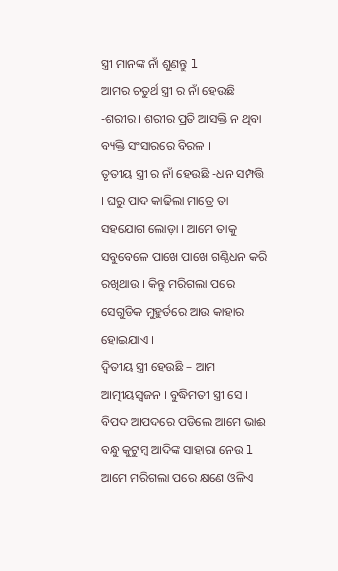ସ୍ତ୍ରୀ ମାନଙ୍କ ନାଁ ଶୁଣନ୍ତୁ l
ଆମର ଚତୁର୍ଥ ସ୍ତ୍ରୀ ର ନାଁ ହେଉଛି -ଶରୀର। ଶରୀର ପ୍ରତି ଆସକ୍ତି ନ ଥିବା ବ୍ୟକ୍ତି ସଂସାରରେ ବିରଳ ।
ତୃତୀୟ ସ୍ତ୍ରୀ ର ନାଁ ହେଉଛି -ଧନ ସମ୍ପତ୍ତି । ଘରୁ ପାଦ କାଢିଲା ମାତ୍ରେ ତା ସହଯୋଗ ଲୋଡ଼ା । ଆମେ ତାକୁ ସବୁବେଳେ ପାଖେ ପାଖେ ଗଣ୍ଠିଧନ କରି ରଖିଥାଉ । କିନ୍ତୁ ମରିଗଲା ପରେ ସେଗୁଡିକ ମୁହୁର୍ତରେ ଆଉ କାହାର ହୋଇଯାଏ ।
ଦ୍ୱିତୀୟ ସ୍ତ୍ରୀ ହେଉଛି – ଆମ ଆତ୍ମୀୟସ୍ବଜନ । ବୁଦ୍ଧିମତୀ ସ୍ତ୍ରୀ ସେ । ବିପଦ ଆପଦରେ ପଡିଲେ ଆମେ ଭାଈ ବନ୍ଧୁ କୁଟୁମ୍ବ ଆଦିଙ୍କ ସାହାରା ନେଉ l ଆମେ ମରିଗଲା ପରେ କ୍ଷଣେ ଓଳିଏ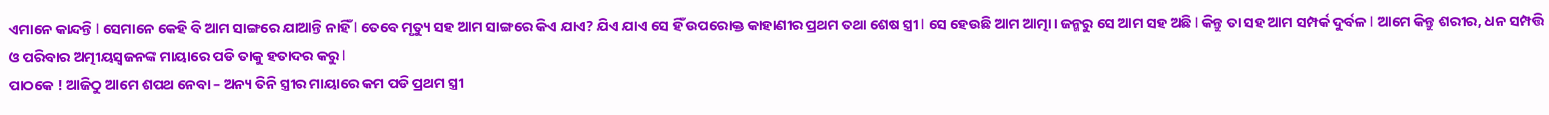ଏମାନେ କାନ୍ଦନ୍ତି l ସେମାନେ କେହି ବି ଆମ ସାଙ୍ଗରେ ଯାଆନ୍ତି ନାହିଁ l ତେବେ ମୃତ୍ୟୁ ସହ ଆମ ସାଙ୍ଗରେ କିଏ ଯାଏ? ଯିଏ ଯାଏ ସେ ହିଁ ଉପରୋକ୍ତ କାହାଣୀର ପ୍ରଥମ ତଥା ଶେଷ ସ୍ତ୍ରୀ l ସେ ହେଉଛି ଆମ ଆତ୍ମା। ଜନ୍ମରୁ ସେ ଆମ ସହ ଅଛି l କିନ୍ତୁ ତା ସହ ଆମ ସମ୍ପର୍କ ଦୁର୍ବଳ l ଆମେ କିନ୍ତୁ ଶରୀର, ଧନ ସମ୍ପତ୍ତି ଓ ପରିବାର ଅତ୍ମୀୟସ୍ବଜନଙ୍କ ମାୟାରେ ପଡି ତାକୁ ହତାଦର କରୁ l
ପାଠକେ ! ଆଜିଠୁ ଆମେ ଶପଥ ନେବା – ଅନ୍ୟ ତିନି ସ୍ତ୍ରୀର ମାୟାରେ କମ ପଡି ପ୍ରଥମ ସ୍ତ୍ରୀ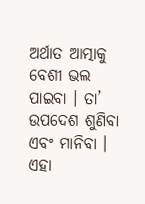ଅର୍ଥାତ ଆତ୍ମାକୁ ବେଶୀ ଭଲ ପାଇବା । ତା’ ଉପଦେଶ ଶୁଣିବା ଏବଂ ମାନିବା । ଏହା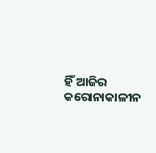ହିଁ ଆଜିର କରୋନାକାଳୀନ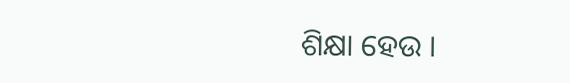ଶିକ୍ଷା ହେଉ ।